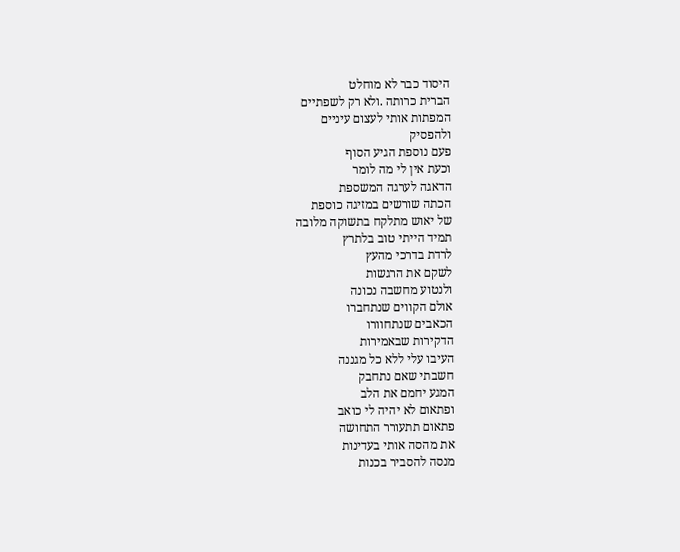היסוד כבר לא מוחלט
הברית כרותה .ולא רק לשפתיים
המפתות אותי לעצום עיניים
ולהפסיק
פעם נוספת הגיע הסוף
וכעת אין לי מה לומר
הדאגה לערגה המשספת
הכתה שורשים במזיגה כוספת
של יאוש מתלקח בתשוקה מלובה
תמיד הייתי טוב בלתרץ
לרדת בדרכי מהעץ
לשקם את הרגשות
ולנטוע מחשבה נכונה
אולם הקווים שנתחברו
הכאבים שנתחוורו
הדקירות שבאמירות
העיבו עלי ללא כל מגננה
חשבתי שאם נתחבק
המגע יחמם את הלב
ופתאום לא יהיה לי כואב
פתאום תתעורר התחושה
את מהסה אותי בעדינות
מנסה להסביר בכנות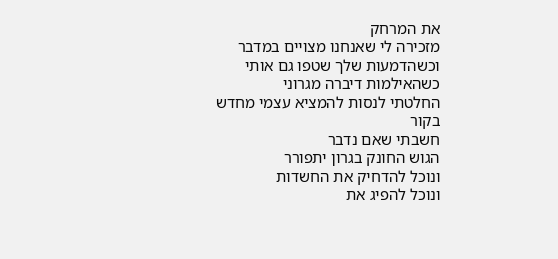את המרחק
מזכירה לי שאנחנו מצויים במדבר
וכשהדמעות שלך שטפו גם אותי
כשהאילמות דיברה מגרוני
החלטתי לנסות להמציא עצמי מחדש
בקור
חשבתי שאם נדבר
הגוש החונק בגרון יתפורר
ונוכל להדחיק את החשדות
ונוכל להפיג את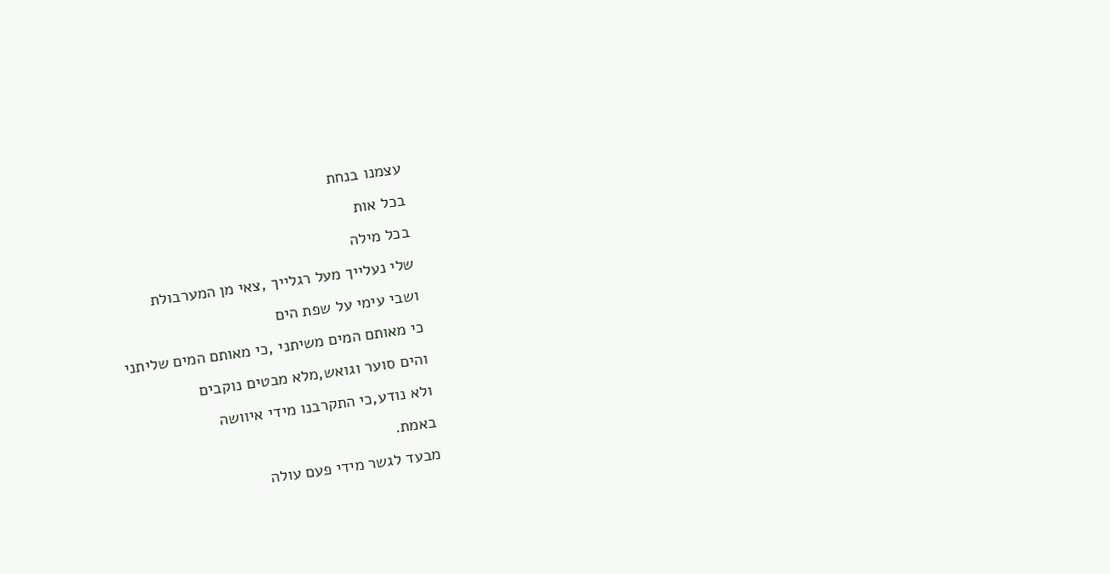עצמנו בנחת
בכל אות
בכל מילה
שלי נעלייך מעל רגלייך ,צאי מן המערבולת
ושבי עימי על שפת הים
כי מאותם המים משיתני ,כי מאותם המים שליתני
והים סוער וגואש,מלא מבטים נוקבים
ולא נודע,כי התקרבנו מידי איוושה
באמת.
מבעד לגשר מידי פעם עולה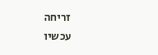זריחה
עכשיו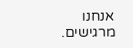אנחנו
מרגישים.